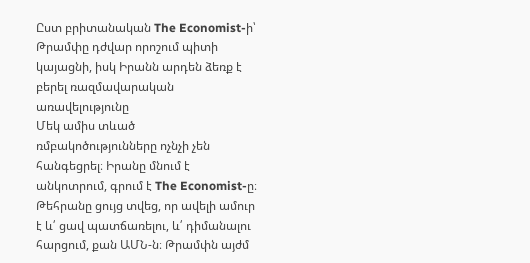Ըստ բրիտանական The Economist-ի՝ Թրամփը դժվար որոշում պիտի կայացնի, իսկ Իրանն արդեն ձեռք է բերել ռազմավարական առավելությունը
Մեկ ամիս տևած ռմբակոծությունները ոչնչի չեն հանգեցրել։ Իրանը մնում է անկոտրում, գրում է The Economist-ը։ Թեհրանը ցույց տվեց, որ ավելի ամուր է և՛ ցավ պատճառելու, և՛ դիմանալու հարցում, քան ԱՄՆ-ն։ Թրամփն այժմ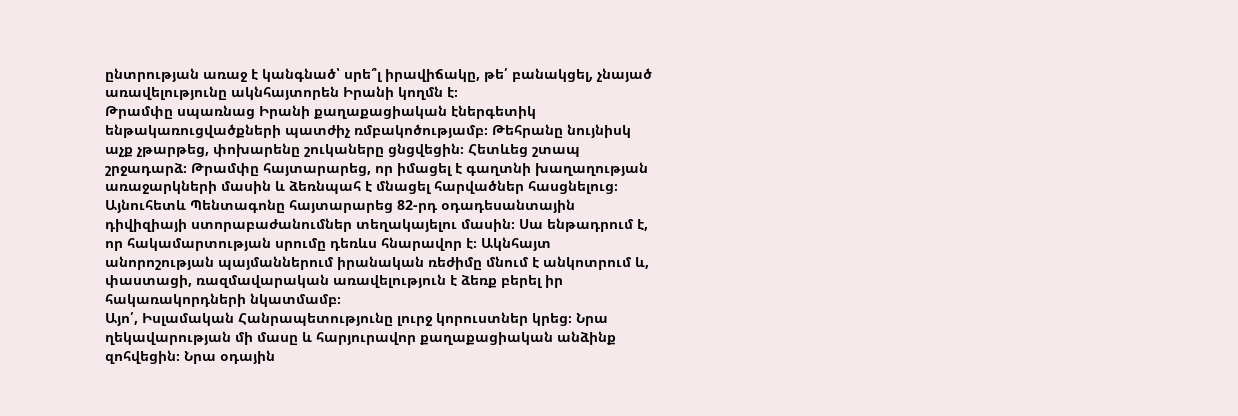ընտրության առաջ է կանգնած՝ սրե՞լ իրավիճակը, թե՛ բանակցել, չնայած առավելությունը ակնհայտորեն Իրանի կողմն է։
Թրամփը սպառնաց Իրանի քաղաքացիական էներգետիկ ենթակառուցվածքների պատժիչ ռմբակոծությամբ։ Թեհրանը նույնիսկ աչք չթարթեց, փոխարենը շուկաները ցնցվեցին։ Հետևեց շտապ շրջադարձ։ Թրամփը հայտարարեց, որ իմացել է գաղտնի խաղաղության առաջարկների մասին և ձեռնպահ է մնացել հարվածներ հասցնելուց։ Այնուհետև Պենտագոնը հայտարարեց 82-րդ օդադեսանտային դիվիզիայի ստորաբաժանումներ տեղակայելու մասին։ Սա ենթադրում է, որ հակամարտության սրումը դեռևս հնարավոր է։ Ակնհայտ անորոշության պայմաններում իրանական ռեժիմը մնում է անկոտրում և, փաստացի, ռազմավարական առավելություն է ձեռք բերել իր հակառակորդների նկատմամբ։
Այո՛, Իսլամական Հանրապետությունը լուրջ կորուստներ կրեց։ Նրա ղեկավարության մի մասը և հարյուրավոր քաղաքացիական անձինք զոհվեցին։ Նրա օդային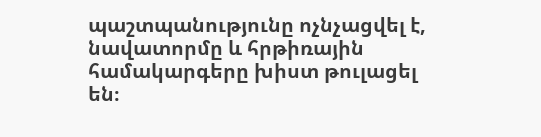պաշտպանությունը ոչնչացվել է, նավատորմը և հրթիռային համակարգերը խիստ թուլացել են։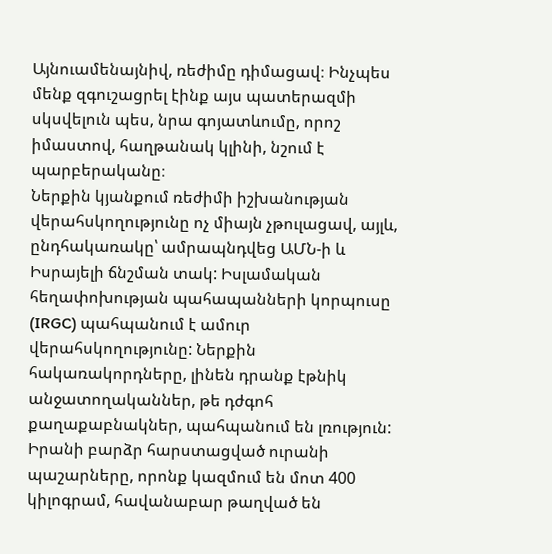Այնուամենայնիվ, ռեժիմը դիմացավ։ Ինչպես մենք զգուշացրել էինք այս պատերազմի սկսվելուն պես, նրա գոյատևումը, որոշ իմաստով, հաղթանակ կլինի, նշում է պարբերականը։
Ներքին կյանքում ռեժիմի իշխանության վերահսկողությունը ոչ միայն չթուլացավ, այլև, ընդհակառակը՝ ամրապնդվեց ԱՄՆ-ի և Իսրայելի ճնշման տակ: Իսլամական հեղափոխության պահապանների կորպուսը (IRGC) պահպանում է ամուր վերահսկողությունը: Ներքին հակառակորդները, լինեն դրանք էթնիկ անջատողականներ, թե դժգոհ քաղաքաբնակներ, պահպանում են լռություն: Իրանի բարձր հարստացված ուրանի պաշարները, որոնք կազմում են մոտ 400 կիլոգրամ, հավանաբար թաղված են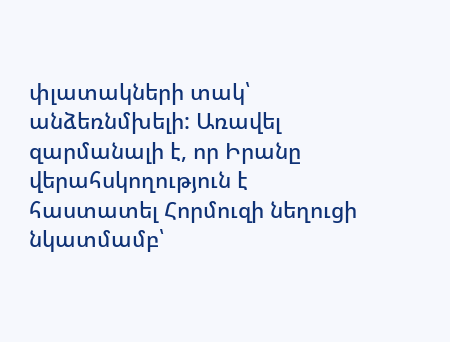փլատակների տակ՝ անձեռնմխելի: Առավել զարմանալի է, որ Իրանը վերահսկողություն է հաստատել Հորմուզի նեղուցի նկատմամբ՝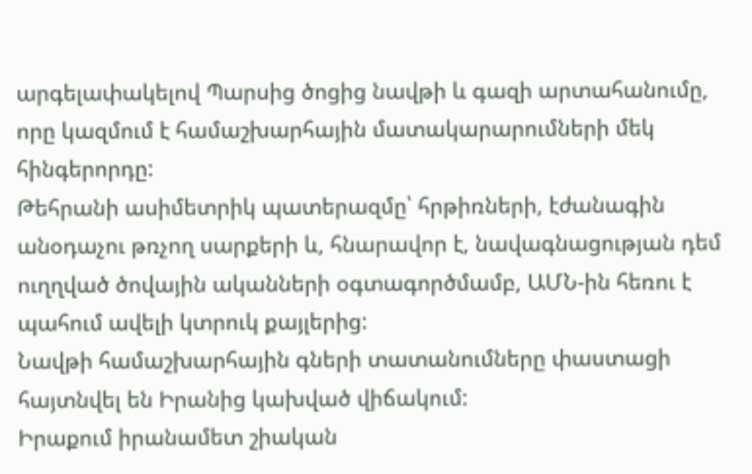արգելափակելով Պարսից ծոցից նավթի և գազի արտահանումը, որը կազմում է համաշխարհային մատակարարումների մեկ հինգերորդը:
Թեհրանի ասիմետրիկ պատերազմը՝ հրթիռների, էժանագին անօդաչու թռչող սարքերի և, հնարավոր է, նավագնացության դեմ ուղղված ծովային ականների օգտագործմամբ, ԱՄՆ-ին հեռու է պահում ավելի կտրուկ քայլերից:
Նավթի համաշխարհային գների տատանումները փաստացի հայտնվել են Իրանից կախված վիճակում:
Իրաքում իրանամետ շիական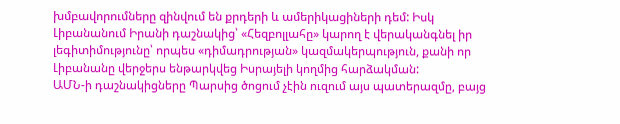խմբավորումները զինվում են քրդերի և ամերիկացիների դեմ: Իսկ Լիբանանում Իրանի դաշնակից՝ «Հեզբոլլահը» կարող է վերականգնել իր լեգիտիմությունը՝ որպես «դիմադրության» կազմակերպություն, քանի որ Լիբանանը վերջերս ենթարկվեց Իսրայելի կողմից հարձակման:
ԱՄՆ-ի դաշնակիցները Պարսից ծոցում չէին ուզում այս պատերազմը, բայց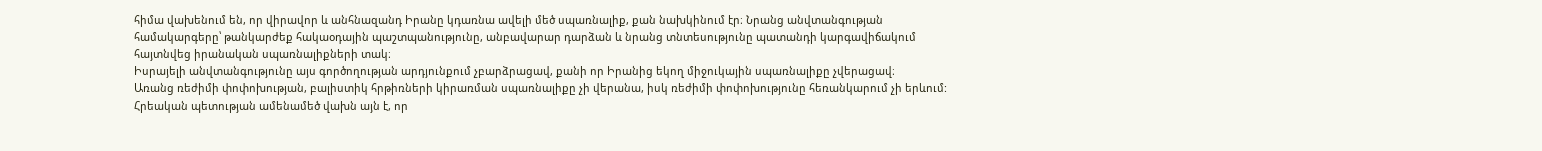հիմա վախենում են, որ վիրավոր և անհնազանդ Իրանը կդառնա ավելի մեծ սպառնալիք, քան նախկինում էր։ Նրանց անվտանգության համակարգերը՝ թանկարժեք հակաօդային պաշտպանությունը, անբավարար դարձան և նրանց տնտեսությունը պատանդի կարգավիճակում հայտնվեց իրանական սպառնալիքների տակ։
Իսրայելի անվտանգությունը այս գործողության արդյունքում չբարձրացավ, քանի որ Իրանից եկող միջուկային սպառնալիքը չվերացավ։
Առանց ռեժիմի փոփոխության, բալիստիկ հրթիռների կիրառման սպառնալիքը չի վերանա, իսկ ռեժիմի փոփոխությունը հեռանկարում չի երևում:
Հրեական պետության ամենամեծ վախն այն է, որ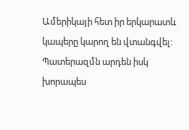Ամերիկայի հետ իր երկարատև կապերը կարող են վտանգվել: Պատերազմն արդեն իսկ խորապես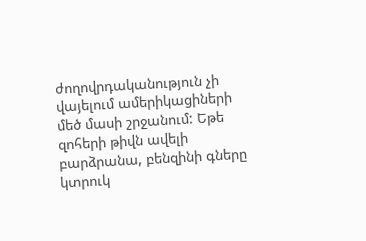ժողովրդականություն չի վայելում ամերիկացիների մեծ մասի շրջանում: Եթե զոհերի թիվն ավելի բարձրանա, բենզինի գները կտրուկ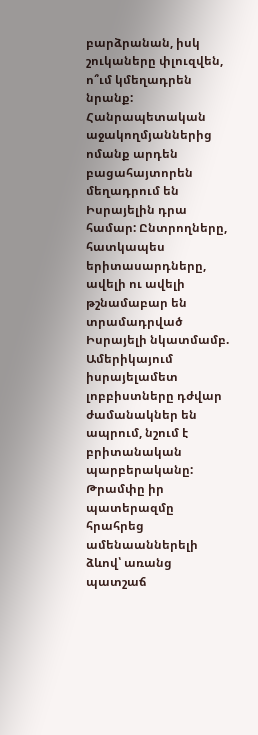բարձրանան, իսկ շուկաները փլուզվեն, ո՞ւմ կմեղադրեն նրանք: Հանրապետական աջակողմյաններից ոմանք արդեն բացահայտորեն մեղադրում են Իսրայելին դրա համար: Ընտրողները, հատկապես երիտասարդները, ավելի ու ավելի թշնամաբար են տրամադրված Իսրայելի նկատմամբ. Ամերիկայում իսրայելամետ լոբբիստները դժվար ժամանակներ են ապրում, նշում է բրիտանական պարբերականը:
Թրամփը իր պատերազմը հրահրեց ամենաաններելի ձևով՝ առանց պատշաճ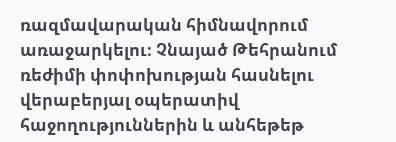ռազմավարական հիմնավորում առաջարկելու։ Չնայած Թեհրանում ռեժիմի փոփոխության հասնելու վերաբերյալ օպերատիվ հաջողություններին և անհեթեթ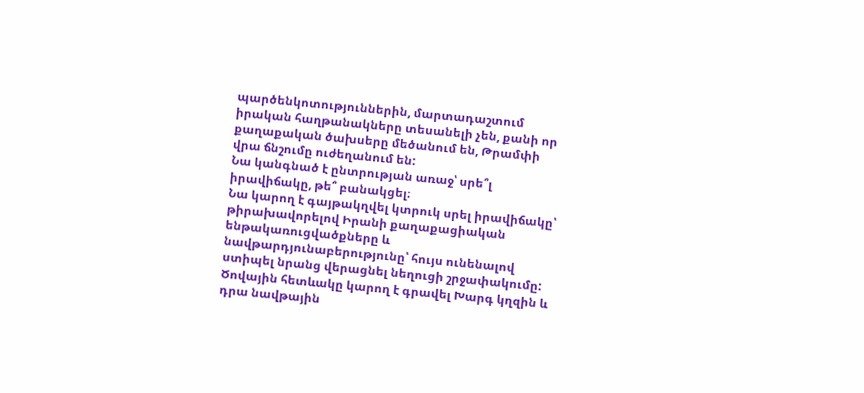պարծենկոտություններին, մարտադաշտում իրական հաղթանակները տեսանելի չեն, քանի որ քաղաքական ծախսերը մեծանում են, Թրամփի վրա ճնշումը ուժեղանում են:
Նա կանգնած է ընտրության առաջ՝ սրե՞լ իրավիճակը, թե՞ բանակցել։
Նա կարող է գայթակղվել կտրուկ սրել իրավիճակը՝ թիրախավորելով Իրանի քաղաքացիական ենթակառուցվածքները և նավթարդյունաբերությունը՝ հույս ունենալով ստիպել նրանց վերացնել նեղուցի շրջափակումը: Ծովային հետևակը կարող է գրավել Խարգ կղզին և դրա նավթային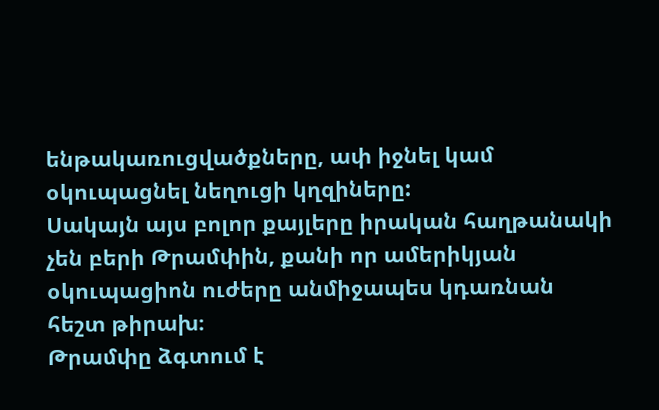ենթակառուցվածքները, ափ իջնել կամ օկուպացնել նեղուցի կղզիները:
Սակայն այս բոլոր քայլերը իրական հաղթանակի չեն բերի Թրամփին, քանի որ ամերիկյան օկուպացիոն ուժերը անմիջապես կդառնան հեշտ թիրախ։
Թրամփը ձգտում է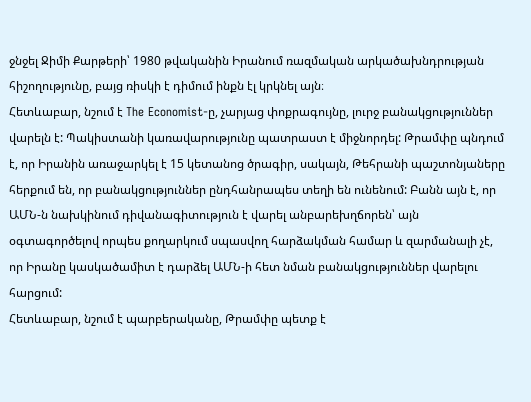ջնջել Ջիմի Քարթերի՝ 1980 թվականին Իրանում ռազմական արկածախնդրության հիշողությունը, բայց ռիսկի է դիմում ինքն էլ կրկնել այն։
Հետևաբար, նշում է The Economist-ը, չարյաց փոքրագույնը, լուրջ բանակցություններ վարելն է: Պակիստանի կառավարությունը պատրաստ է միջնորդել: Թրամփը պնդում է, որ Իրանին առաջարկել է 15 կետանոց ծրագիր, սակայն, Թեհրանի պաշտոնյաները հերքում են, որ բանակցություններ ընդհանրապես տեղի են ունենում: Բանն այն է, որ ԱՄՆ-ն նախկինում դիվանագիտություն է վարել անբարեխղճորեն՝ այն օգտագործելով որպես քողարկում սպասվող հարձակման համար և զարմանալի չէ, որ Իրանը կասկածամիտ է դարձել ԱՄՆ-ի հետ նման բանակցություններ վարելու հարցում:
Հետևաբար, նշում է պարբերականը, Թրամփը պետք է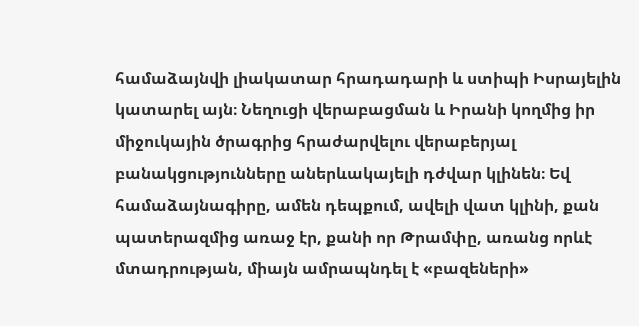համաձայնվի լիակատար հրադադարի և ստիպի Իսրայելին կատարել այն։ Նեղուցի վերաբացման և Իրանի կողմից իր միջուկային ծրագրից հրաժարվելու վերաբերյալ բանակցությունները աներևակայելի դժվար կլինեն։ Եվ համաձայնագիրը, ամեն դեպքում, ավելի վատ կլինի, քան պատերազմից առաջ էր, քանի որ Թրամփը, առանց որևէ մտադրության, միայն ամրապնդել է «բազեների»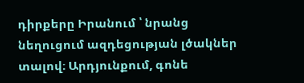դիրքերը Իրանում ՝ նրանց նեղուցում ազդեցության լծակներ տալով։ Արդյունքում, գոնե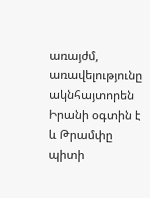առայժմ, առավելությունը ակնհայտորեն Իրանի օգտին է և Թրամփը պիտի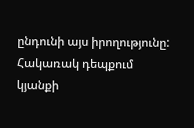ընդունի այս իրողությունը:
Հակառակ դեպքում կյանքի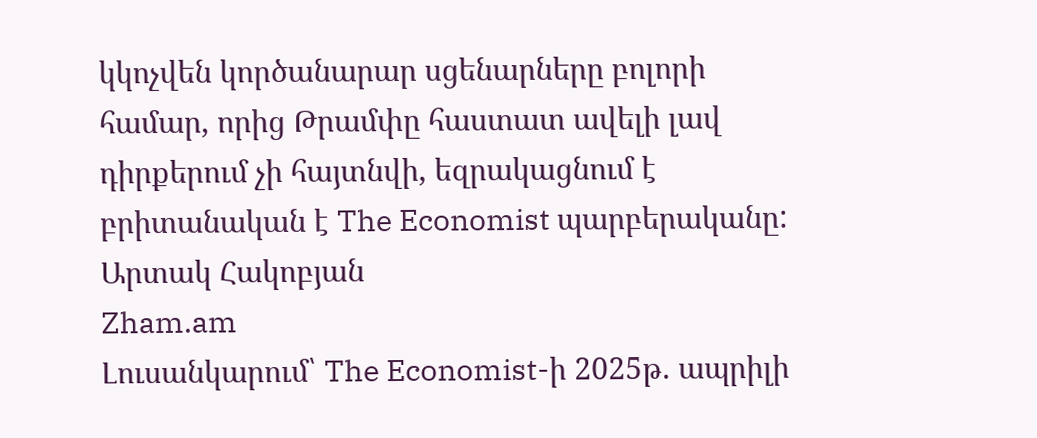կկոչվեն կործանարար սցենարները բոլորի համար, որից Թրամփը հաստատ ավելի լավ դիրքերում չի հայտնվի, եզրակացնում է բրիտանական է The Economist պարբերականը:
Արտակ Հակոբյան
Zham.am
Լուսանկարում՝ The Economist-ի 2025թ. ապրիլի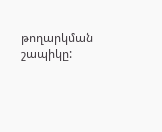թողարկման շապիկը: